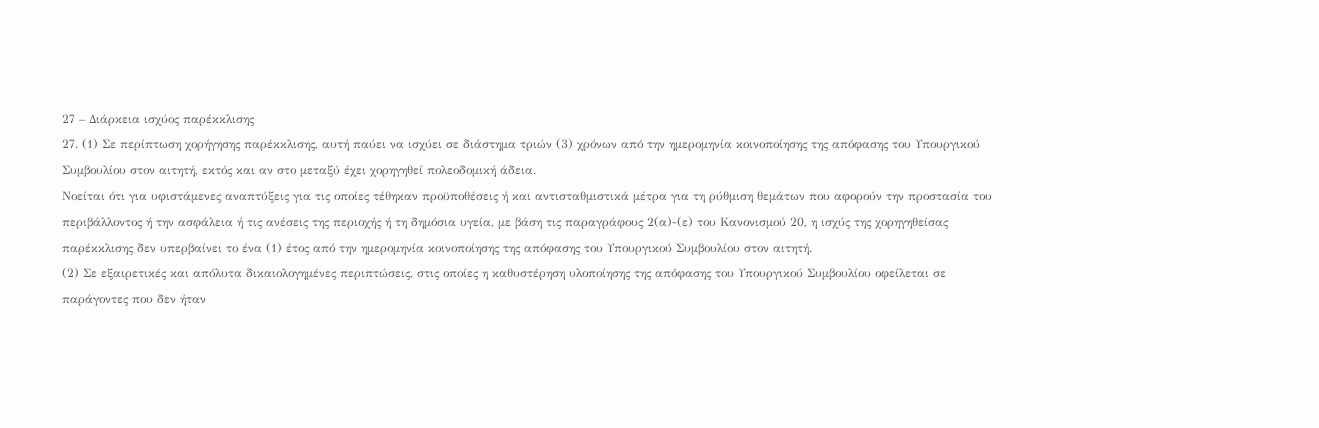27 – Διάρκεια ισχύος παρέκκλισης
27. (1) Σε περίπτωση χορήγησης παρέκκλισης, αυτή παύει να ισχύει σε διάστημα τριών (3) χρόνων από την ημερομηνία κοινοποίησης της απόφασης του Υπουργικού Συμβουλίου στον αιτητή, εκτός και αν στο μεταξύ έχει χορηγηθεί πολεοδομική άδεια.
Νοείται ότι για υφιστάμενες αναπτύξεις για τις οποίες τέθηκαν προϋποθέσεις ή και αντισταθμιστικά μέτρα για τη ρύθμιση θεμάτων που αφορούν την προστασία του περιβάλλοντος ή την ασφάλεια ή τις ανέσεις της περιοχής ή τη δημόσια υγεία, με βάση τις παραγράφους 2(α)-(ε) του Κανονισμού 20, η ισχύς της χορηγηθείσας παρέκκλισης δεν υπερβαίνει το ένα (1) έτος από την ημερομηνία κοινοποίησης της απόφασης του Υπουργικού Συμβουλίου στον αιτητή.
(2) Σε εξαιρετικές και απόλυτα δικαιολογημένες περιπτώσεις, στις οποίες η καθυστέρηση υλοποίησης της απόφασης του Υπουργικού Συμβουλίου οφείλεται σε παράγοντες που δεν ήταν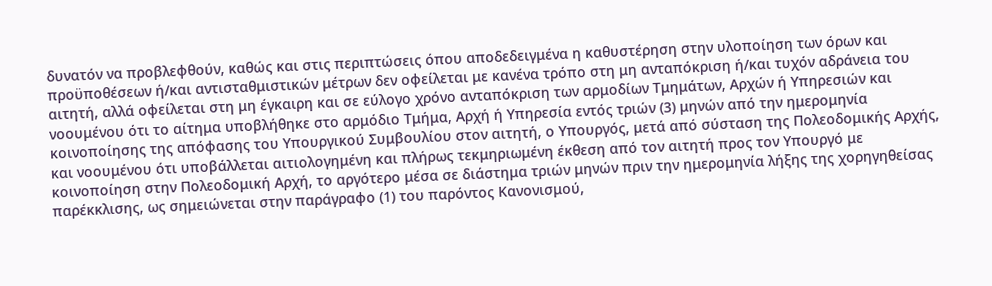δυνατόν να προβλεφθούν, καθώς και στις περιπτώσεις όπου αποδεδειγμένα η καθυστέρηση στην υλοποίηση των όρων και προϋποθέσεων ή/και αντισταθμιστικών μέτρων δεν οφείλεται με κανένα τρόπο στη μη ανταπόκριση ή/και τυχόν αδράνεια του αιτητή, αλλά οφείλεται στη μη έγκαιρη και σε εύλογο χρόνο ανταπόκριση των αρμοδίων Τμημάτων, Αρχών ή Υπηρεσιών και νοουμένου ότι το αίτημα υποβλήθηκε στο αρμόδιο Τμήμα, Αρχή ή Υπηρεσία εντός τριών (3) μηνών από την ημερομηνία κοινοποίησης της απόφασης του Υπουργικού Συμβουλίου στον αιτητή, ο Υπουργός, μετά από σύσταση της Πολεοδομικής Αρχής, και νοουμένου ότι υποβάλλεται αιτιολογημένη και πλήρως τεκμηριωμένη έκθεση από τον αιτητή προς τον Υπουργό με κοινοποίηση στην Πολεοδομική Αρχή, το αργότερο μέσα σε διάστημα τριών μηνών πριν την ημερομηνία λήξης της χορηγηθείσας παρέκκλισης, ως σημειώνεται στην παράγραφο (1) του παρόντος Κανονισμού,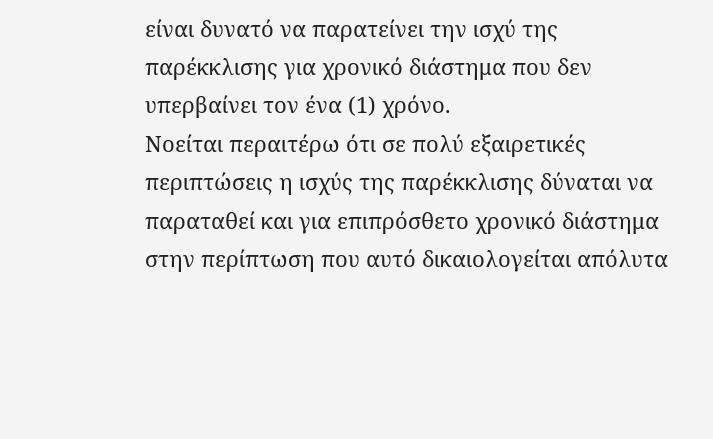είναι δυνατό να παρατείνει την ισχύ της παρέκκλισης για χρονικό διάστημα που δεν υπερβαίνει τον ένα (1) χρόνο.
Νοείται περαιτέρω ότι σε πολύ εξαιρετικές περιπτώσεις η ισχύς της παρέκκλισης δύναται να παραταθεί και για επιπρόσθετο χρονικό διάστημα στην περίπτωση που αυτό δικαιολογείται απόλυτα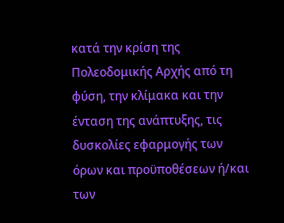κατά την κρίση της Πολεοδομικής Αρχής από τη φύση, την κλίμακα και την ένταση της ανάπτυξης, τις δυσκολίες εφαρμογής των όρων και προϋποθέσεων ή/και των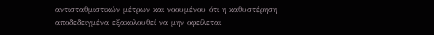αντισταθμιστικών μέτρων και νοουμένου ότι η καθυστέρηση αποδεδειγμένα εξακολουθεί να μην οφείλεται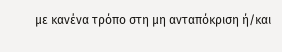με κανένα τρόπο στη μη ανταπόκριση ή/και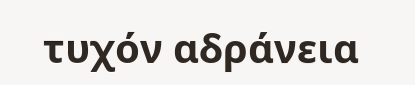τυχόν αδράνεια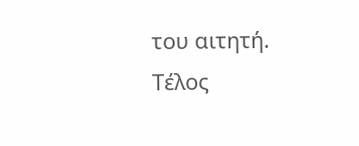του αιτητή.
Τέλος